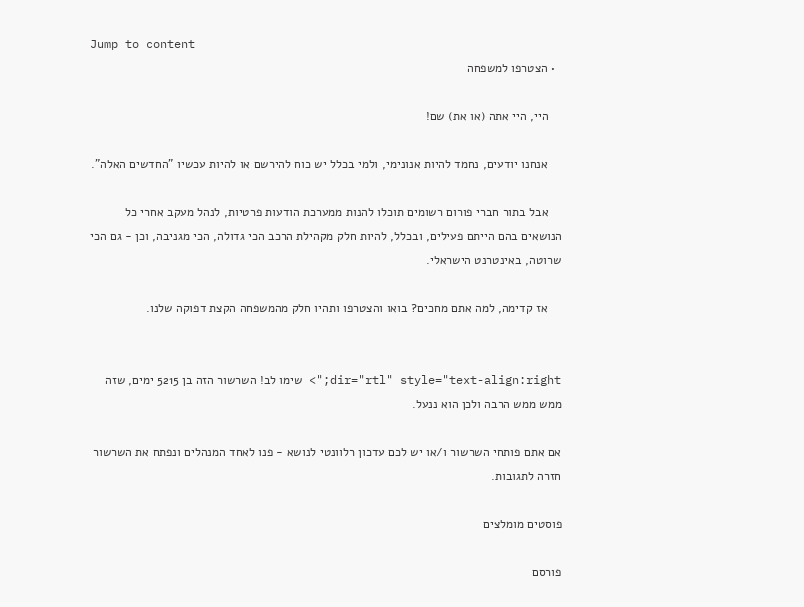Jump to content
  • הצטרפו למשפחה

    היי, היי אתה (או את) שם!

    אנחנו יודעים, נחמד להיות אנונימי, ולמי בכלל יש כוח להירשם או להיות עכשיו "החדשים האלה".

    אבל בתור חברי פורום רשומים תוכלו להנות ממערכת הודעות פרטיות, לנהל מעקב אחרי כל הנושאים בהם הייתם פעילים, ובכלל, להיות חלק מקהילת הרכב הכי גדולה, הכי מגניבה, וכן - גם הכי שרוטה, באינטרנט הישראלי.

    אז קדימה, למה אתם מחכים? בואו והצטרפו ותהיו חלק מהמשפחה הקצת דפוקה שלנו.


dir="rtl" style="text-align:right;"> שימו לב! השרשור הזה בן 5215 ימים, שזה ממש ממש הרבה ולכן הוא ננעל.

אם אתם פותחי השרשור ו/או יש לכם עדכון רלוונטי לנושא - פנו לאחד המנהלים ונפתח את השרשור חזרה לתגובות.

פוסטים מומלצים

פורסם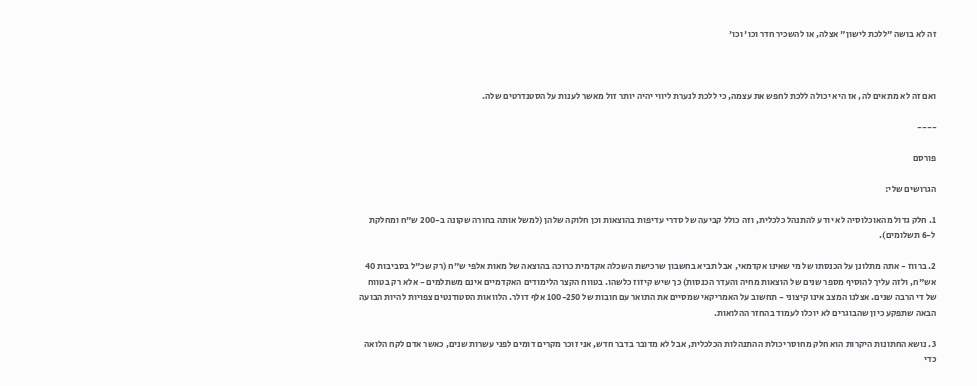זה לא בושה "ללכת לישון" אצלה, או להשכיר חדר וכו' וכו'



ואם זה לא מתאים לה, אז היא יכולה ללכת לחפש את עצמה, כי ללכת לנערת ליווי יהיה יותר זול מאשר לענות על הסטנדרטים שלה.

----

פורסם

הגרושים שלי:

1. חלק גדול מהאוכלוסיה לא יודע להתנהל כלכלית, וזה כולל קביעה של סדרי עדיפות בהוצאות וכן חלוקה שלהן (למשל אותה בחורה שקונה ב-200 ש"ח ומחלקת ל-6 תשלומים).

2. ברווז - אתה מתלונן על הכנסתו של מי שאינו אקדמאי, אבל תביא בחשבון שרכישת השכלה אקדמית כרוכה בהוצאה של מאות אלפי ש"ח (רק שכ"ל בסביבות 40 אש"ח, ולזה עליך להוסיף מספר שנים של הוצאות מחיה והעדר הכנסות) כך שיש קיזוז כלשהו. בטווח הקצר הלימודים האקדמיים אינם משתלמים - אלא רק בטווח של די הרבה שנים. אצלנו המצב אינו קיצוני - תחשוב על האמריקאי שמסיים את התואר עם חובות של 100-250 אלף דולר. הלוואות הסטודנטים צפויות להיות הבועה הבאה שתפקע כיון שהבוגרים לא יוכלו לעמוד בהחזר ההלואות.

3. נושא החתונות היקרות הוא חלק מחוסר יכולת ההתנהלות הכלכלית, אבל לא מדובר בדבר חדש, אני זוכר מקרים דומים לפני עשרות שנים, כאשר אדם לקח הלואה כדי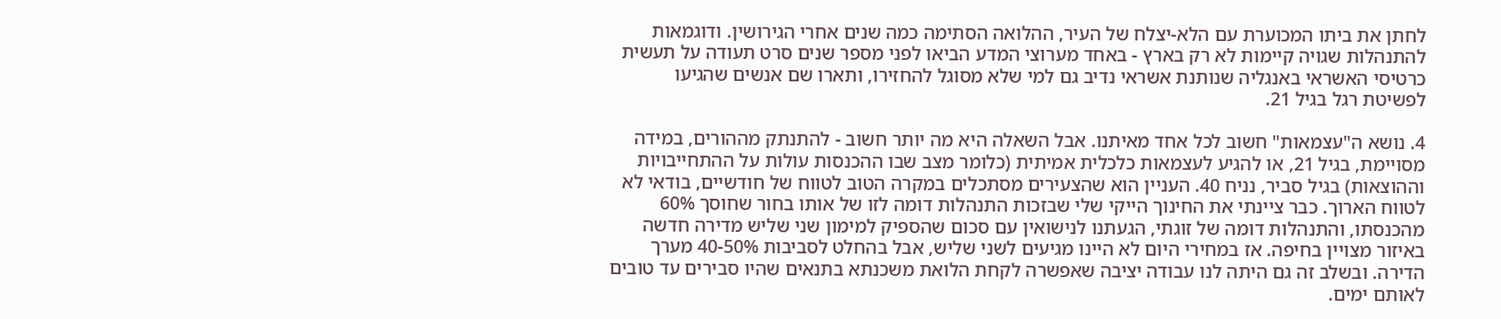לחתן את ביתו המכוערת עם הלא-יצלח של העיר, ההלואה הסתימה כמה שנים אחרי הגירושין. ודוגמאות להתנהלות שגויה קיימות לא רק בארץ - באחד מערוצי המדע הביאו לפני מספר שנים סרט תעודה על תעשית כרטיסי האשראי באנגליה שנותנת אשראי נדיב גם למי שלא מסוגל להחזירו, ותארו שם אנשים שהגיעו לפשיטת רגל בגיל 21.

4. נושא ה"עצמאות" חשוב לכל אחד מאיתנו. אבל השאלה היא מה יותר חשוב - להתנתק מההורים, במידה מסויימת, בגיל 21, או להגיע לעצמאות כלכלית אמיתית (כלומר מצב שבו ההכנסות עולות על ההתחייבויות וההוצאות) בגיל סביר, נניח 40. העניין הוא שהצעירים מסתכלים במקרה הטוב לטווח של חודשיים, בודאי לא לטווח הארוך. כבר ציינתי את החינוך הייקי שלי שבזכות התנהלות דומה לזו של אותו בחור שחוסך 60% מהכנסתו, והתנהלות דומה של זוגתי, הגעתנו לנישואין עם סכום שהספיק למימון שני שליש מדירה חדשה באיזור מצויין בחיפה. אז במחירי היום לא היינו מגיעים לשני שליש, אבל בהחלט לסביבות 40-50% מערך הדירה. ובשלב זה גם היתה לנו עבודה יציבה שאפשרה לקחת הלואת משכנתא בתנאים שהיו סבירים עד טובים לאותם ימים.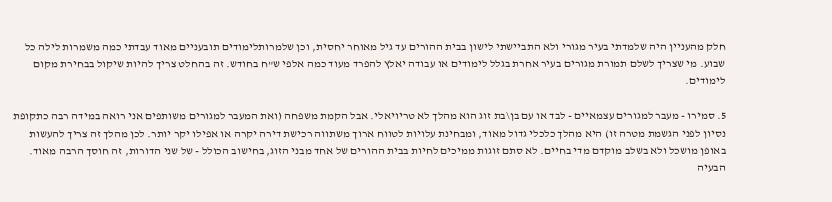חלק מהעניין היה שלמדתי בעיר מגורי ולא התביישתי לישון בבית ההורים עד גיל מאוחר יחסית, וכן שלמרותלימודים תובעניים מאוד עבדתי כמה משמרות לילה כל שבוע. מי שצריך לשלם תמורת מגורים בעיר אחרת בגלל לימודים או עבודה יאלץ להפרד מעוד כמה אלפי ש"ח בחודש. זה בהחלט צריך להיות שיקול בבחירת מקום לימודים.

5. סמירו - מעבר למגורים עצמאיים - לבד או עם בן\בת זוג הוא מהלך לא טריויאלי. אבל הקמת משפחה (ואת המעבר למגורים משותפים אני רואה במידה רבה כתקופת נסיון לפני הגשמת מטרה זו) היא מהלך כלכלי גדול מאוד, ומבחינת עלויות לטווח ארוך משתווה רכישת דירה יקרה או אפילו יקר יותר. לכן מהלך זה צריך להעשות באופן מושכל ולא בשלב מוקדם מדי בחיים. לא סתם זוגות ממיכים לחיות בבית ההורים של אחד מבני הזוג, בחישוב הכולל - של שני הדורות, זה חוסך הרבה מאוד. הבעיה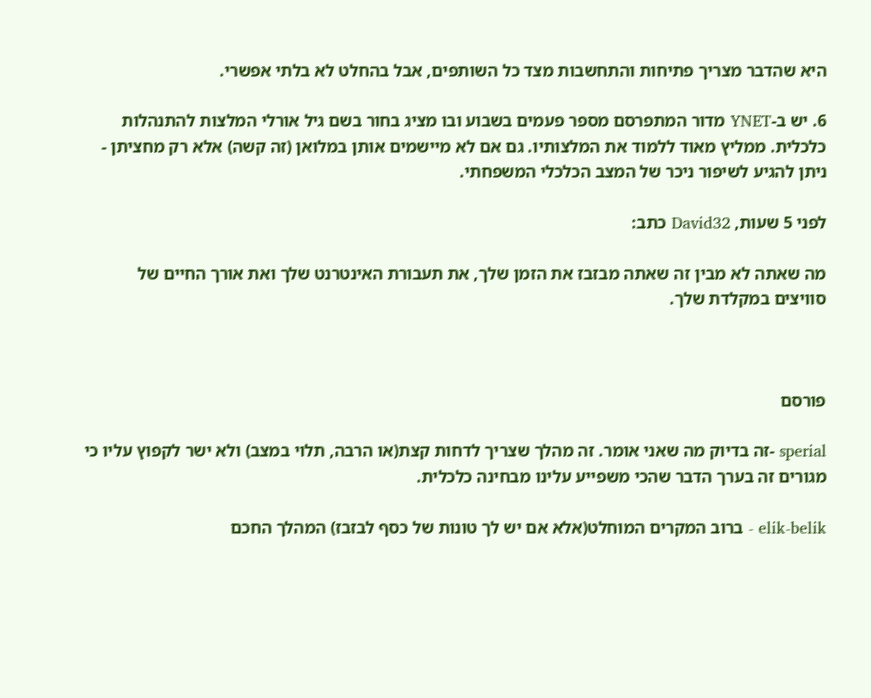היא שהדבר מצריך פתיחות והתחשבות מצד כל השותפים, אבל בהחלט לא בלתי אפשרי.

6. יש ב-YNET מדור המתפרסם מספר פעמים בשבוע ובו מציג בחור בשם גיל אורלי המלצות להתנהלות כלכלית. ממליץ מאוד ללמוד את המלצותיו. גם אם לא מיישמים אותן במלואן (זה קשה) אלא רק מחציתן - ניתן להגיע לשיפור ניכר של המצב הכלכלי המשפחתי.

לפני 5 שעות, David32 כתב:

מה שאתה לא מבין זה שאתה מבזבז את הזמן שלך, את תעבורת האינטרנט שלך ואת אורך החיים של סוויצים במקלדת שלך.



פורסם

sperial -זה בדיוק מה שאני אומר. זה מהלך שצריך לדחות קצת(או הרבה, תלוי במצב) ולא ישר לקפוץ עליו כי מגורים זה בערך הדבר שהכי משפייע עלינו מבחינה כלכלית.

elik-belik - ברוב המקרים המוחלט(אלא אם יש לך טונות של כסף לבזבז) המהלך החכם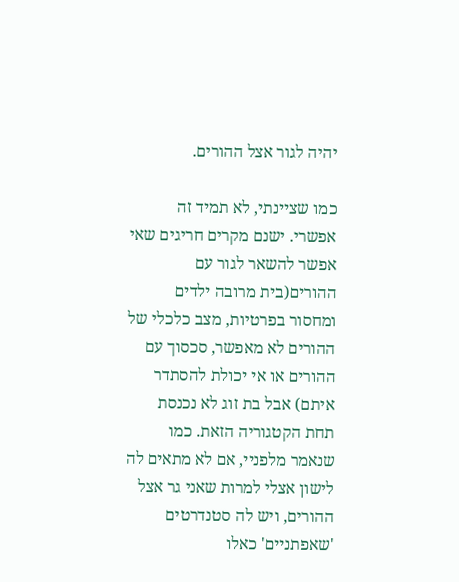יהיה לגור אצל ההורים.

כמו שציינתי, לא תמיד זה אפשרי. ישנם מקרים חריגים שאי אפשר להשאר לגור עם ההורים(בית מרובה ילדים ומחסור בפרטיות, מצב כלכלי של ההורים לא מאפשר, סכסוך עם ההורים או אי יכולת להסתדר איתם) אבל בת זוג לא נכנסת תחת הקטגוריה הזאת. כמו שנאמר מלפניי, אם לא מתאים לה לישון אצלי למרות שאני גר אצל ההורים, ויש לה סטנדרטים 'שאפתניים' כאלו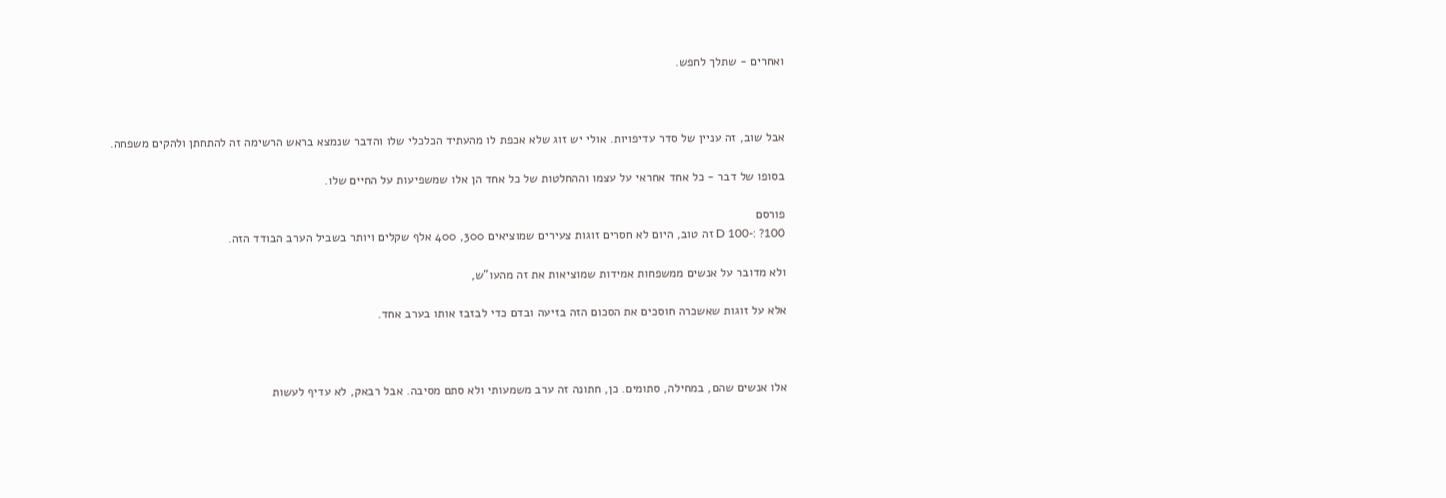ואחרים - שתלך לחפש.



אבל שוב, זה עניין של סדר עדיפויות. אולי יש זוג שלא אכפת לו מהעתיד הכלכלי שלו והדבר שנמצא בראש הרשימה זה להתחתן ולהקים משפחה.

בסופו של דבר - כל אחד אחראי על עצמו וההחלטות של כל אחד הן אלו שמשפיעות על החיים שלו.

פורסם
100? :-D 100 זה טוב, היום לא חסרים זוגות צעירים שמוציאים 300, 400 אלף שקלים ויותר בשביל הערב הבודד הזה.

ולא מדובר על אנשים ממשפחות אמידות שמוציאות את זה מהעו"ש,

אלא על זוגות שאשכרה חוסכים את הסכום הזה בזיעה ובדם כדי לבזבז אותו בערב אחד.



אלו אנשים שהם, במחילה, סתומים. כן, חתונה זה ערב משמעותי ולא סתם מסיבה. אבל רבאק, לא עדיף לעשות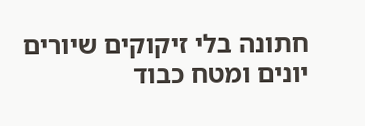חתונה בלי זיקוקים שיורים יונים ומטח כבוד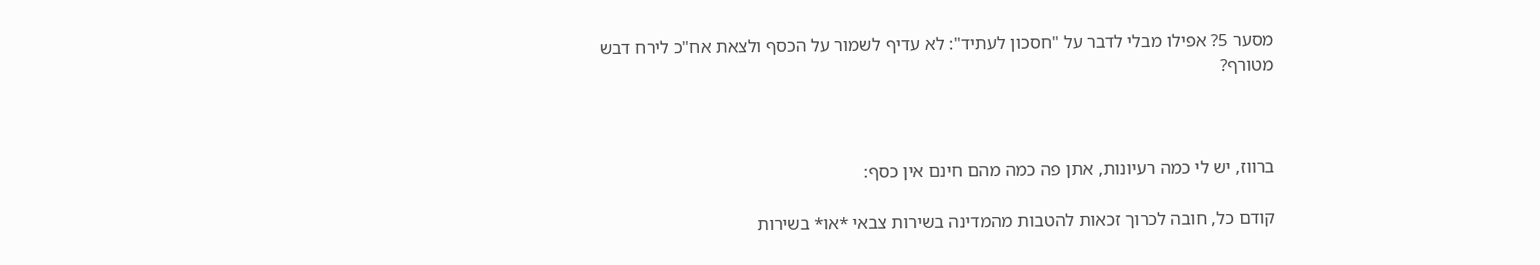מסער 5? אפילו מבלי לדבר על "חסכון לעתיד": לא עדיף לשמור על הכסף ולצאת אח"כ לירח דבש מטורף?



ברווז, יש לי כמה רעיונות, אתן פה כמה מהם חינם אין כסף:

קודם כל, חובה לכרוך זכאות להטבות מהמדינה בשירות צבאי *או* בשירות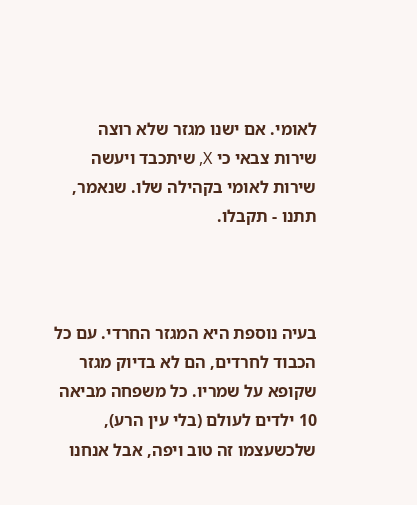לאומי. אם ישנו מגזר שלא רוצה שירות צבאי כי X, שיתכבד ויעשה שירות לאומי בקהילה שלו. שנאמר, תתנו - תקבלו.



בעיה נוספת היא המגזר החרדי. עם כל הכבוד לחרדים, הם לא בדיוק מגזר שקופא על שמריו. כל משפחה מביאה 10 ילדים לעולם (בלי עין הרע), שלכשעצמו זה טוב ויפה, אבל אנחנו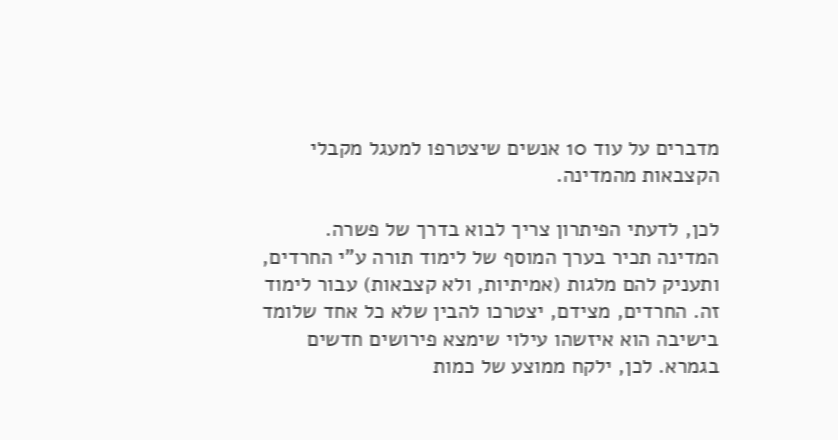מדברים על עוד 10 אנשים שיצטרפו למעגל מקבלי הקצבאות מהמדינה.

לכן, לדעתי הפיתרון צריך לבוא בדרך של פשרה. המדינה תכיר בערך המוסף של לימוד תורה ע"י החרדים, ותעניק להם מלגות (אמיתיות, ולא קצבאות) עבור לימוד זה. החרדים, מצידם, יצטרכו להבין שלא כל אחד שלומד בישיבה הוא איזשהו עילוי שימצא פירושים חדשים בגמרא. לכן, ילקח ממוצע של כמות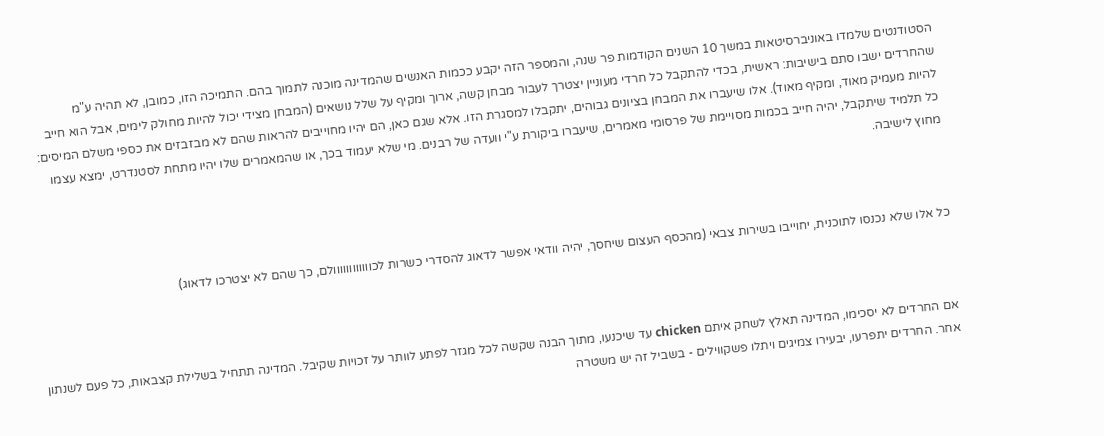הסטודנטים שלמדו באוניברסיטאות במשך 10 השנים הקודמות פר שנה, והמספר הזה יקבע ככמות האנשים שהמדינה מוכנה לתמוך בהם. התמיכה הזו, כמובן, לא תהיה ע"מ שהחרדים ישבו סתם בישיבות: ראשית, בכדי להתקבל כל חרדי מעוניין יצטרך לעבור מבחן קשה, ארוך ומקיף על שלל נושאים (המבחן מצידי יכול להיות מחולק לימים, אבל הוא חייב להיות מעמיק מאוד, ומקיף מאוד). אלו שיעברו את המבחן בציונים גבוהים, יתקבלו למסגרת הזו. אלא שגם כאן, הם יהיו מחוייבים להראות שהם לא מבזבזים את כספי משלם המיסים: כל תלמיד שיתקבל, יהיה חייב בכמות מסויימת של פרסומי מאמרים, שיעברו ביקורת ע"י וועדה של רבנים. מי שלא יעמוד בכך, או שהמאמרים שלו יהיו מתחת לסטנדרט, ימצא עצמו מחוץ לישיבה.



כל אלו שלא נכנסו לתוכנית, יחוייבו בשירות צבאי (מהכסף העצום שיחסך, יהיה וודאי אפשר לדאוג להסדרי כשרות לכוווווווווווולם, כך שהם לא יצטרכו לדאוג)



אם החרדים לא יסכימו, המדינה תאלץ לשחק איתם chicken עד שיכנעו, מתוך הבנה שקשה לכל מגזר לפתע לוותר על זכויות שקיבל. המדינה תתחיל בשלילת קצבאות, כל פעם לשנתון אחר. החרדים יתפרעו, יבעירו צמיגים ויתלו פשקווילים - בשביל זה יש משטרה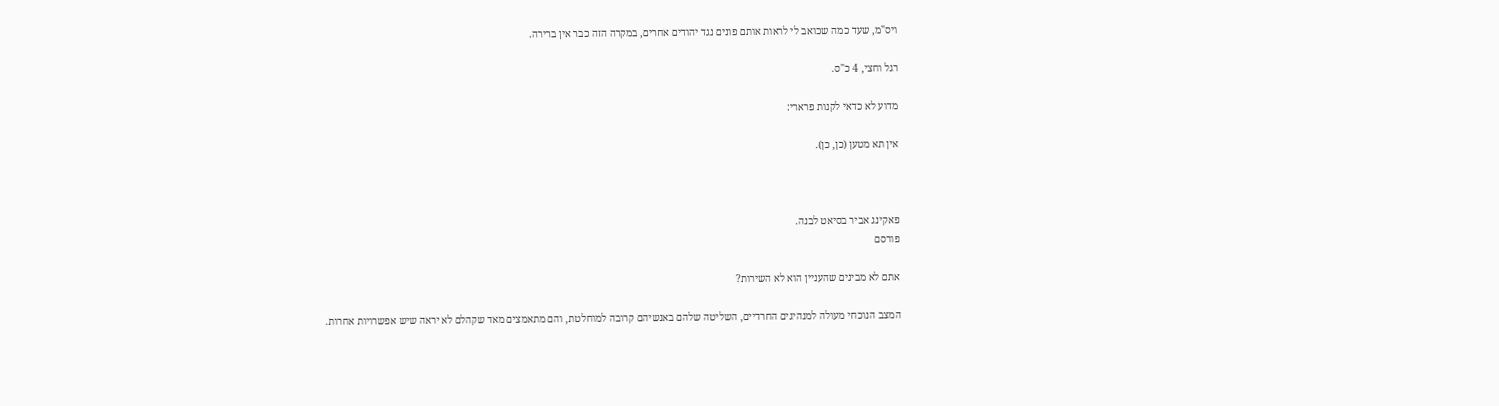ויס"מ, שעד כמה שכואב לי לראות אותם פונים נגד יהודים אחרים, במקרה הזה כבר אין ברירה.

רגל וחצי, 4 כ"ס.

מדוע לא כדאי לקנות פרארי:

אין תא מטען (כן, כן).



פאקינג אביר בסיאט לבנה.
פורסם

אתם לא מבינים שהעניין הוא לא השירות?

המצב הנוכחי מעולה למנהיגים החרדיים, השליטה שלהם באנשיהם קרובה למוחלטת, והם מתאמצים מאד שקהלם לא יראה שיש אפשרויות אחרות.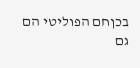בכןחם הפוליטי הם גם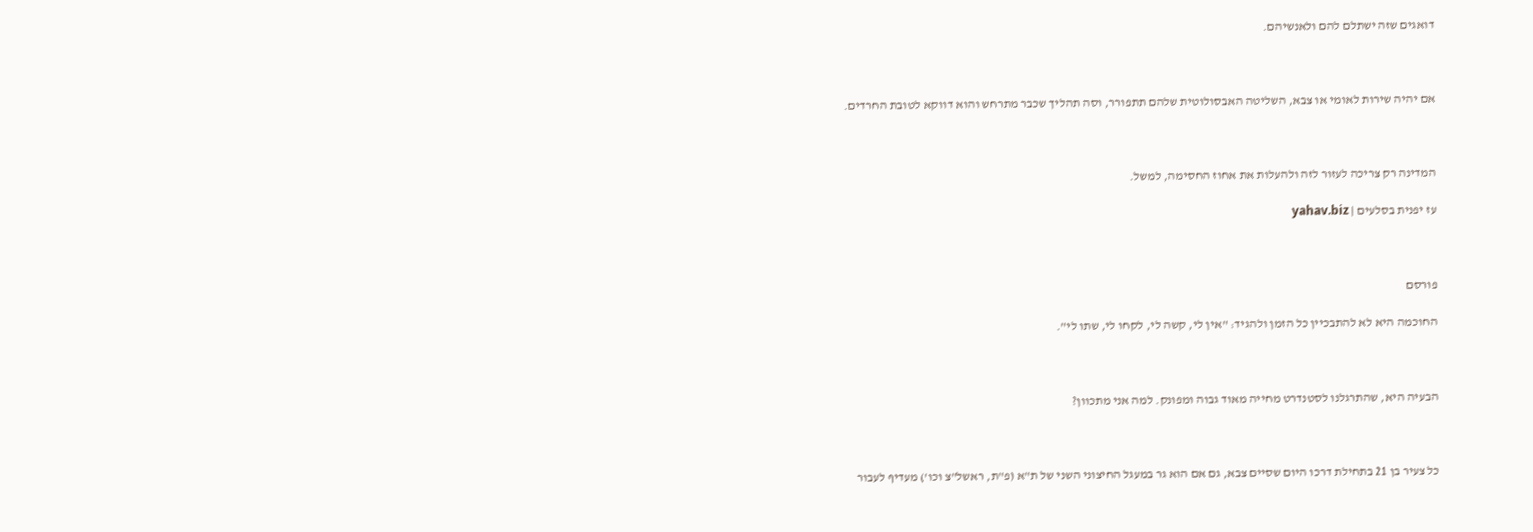דואגים שזה ישתלם להם ולאנשיהם.



אם יהיה שירות לאומי או צבא, השליטה האבסולוטית שלהם תתפורר, וסה תהליך שכבר מתרחש והוא דווקא לטובת החרדים.



המדינה רק צריכה לעזור לזה ולהעלות את אחוז החסימה, למשל.

עז יפנית בסלעים | yahav.biz



פורסם

החוכמה היא לא להתבכיין כל הזמן ולהגיד: "אין לי, קשה לי, לקחו לי, שתו לי".



הבעיה היא, שהתרגלנו לסטנדרט מחייה מאוד גבוה ומפונק. למה אני מתכוון?



כל צעיר בן 21 בתחילת דרכו היום שסיים צבא, גם אם הוא גר במעגל החיצוני השני של ת"א (פ"ת, ראשל"צ וכו') מעדיף לעבור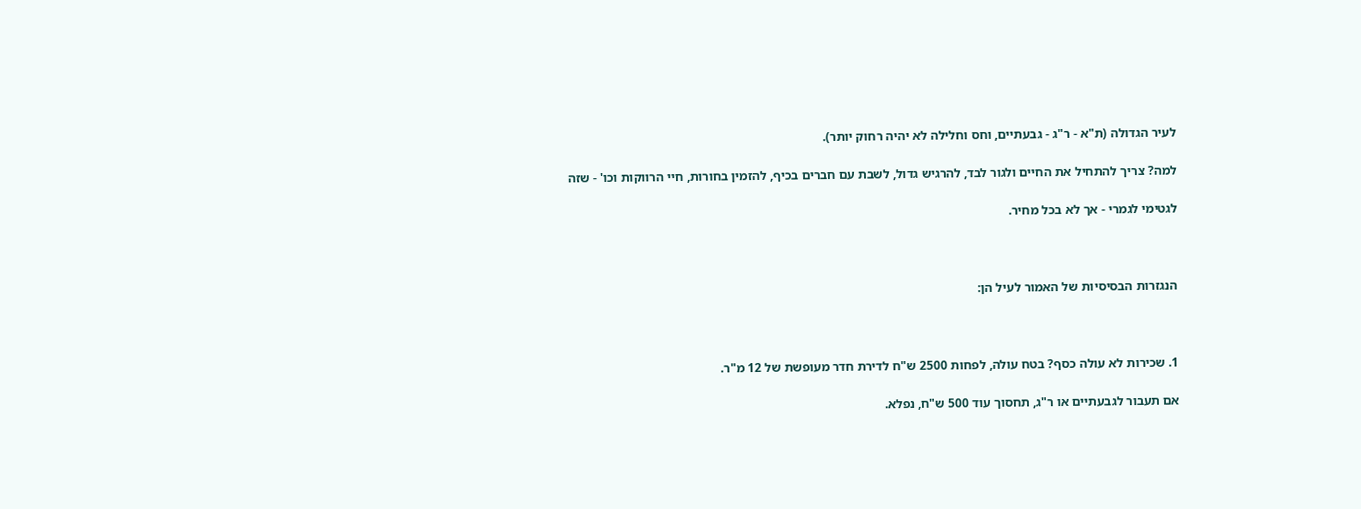לעיר הגדולה (ת"א - ר"ג - גבעתיים, וחס וחלילה לא יהיה רחוק יותר).

למה? צריך להתחיל את החיים ולגור לבד, להרגיש גדול, לשבת עם חברים בכיף, להזמין בחורות, חיי הרווקות וכו' - שזה

לגטימי לגמרי - אך לא בכל מחיר.



הנגזרות הבסיסיות של האמור לעיל הן:



1. שכירות לא עולה כסף? בטח עולה, לפחות 2500 ש"ח לדירת חדר מעופשת של 12 מ"ר.

אם תעבור לגבעתיים או ר"ג, תחסוך עוד 500 ש"ח, נפלא.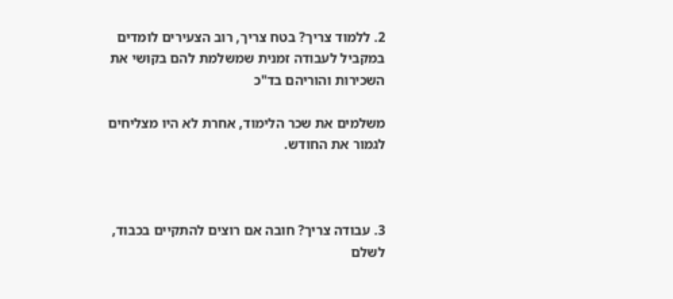2. ללמוד צריך? בטח צריך, רוב הצעירים לומדים במקביל לעבודה זמנית שמשלמת להם בקושי את השכירות והוריהם בד"כ

משלמים את שכר הלימוד, אחרת לא היו מצליחים לגמור את החודש.



3. עבודה צריך? חובה אם רוצים להתקיים בכבוד, לשלם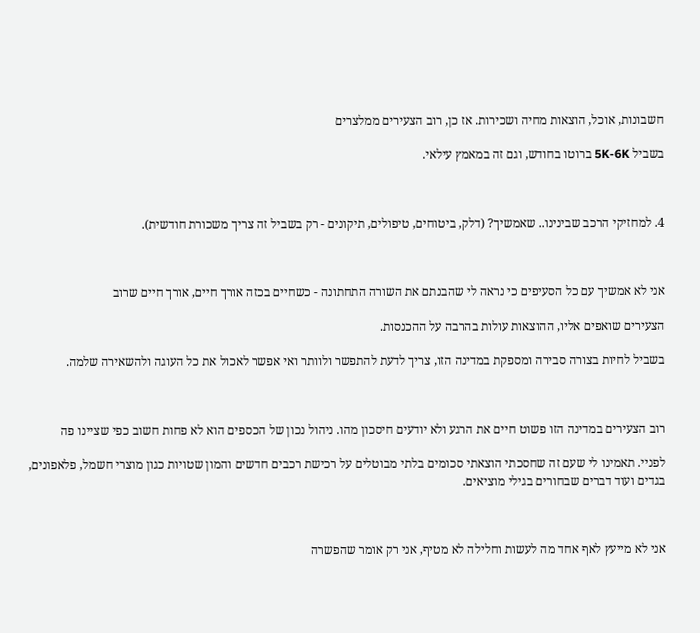חשבונות, אוכל, הוצאות מחיה ושכירות. אז כן, רוב הצעירים ממלצרים

בשביל 5K-6K ברוטו בחודש, וגם זה במאמץ עילאי.



4. למחזיקי הרכב שבינינו.. שאמשיך? (דלק, ביטוחים, טיפולים, תיקונים - רק בשביל זה צריך משכורת חודשית).



אני לא אמשיך עם כל הסעיפים כי נראה לי שהבנתם את השורה התחתונה - כשחיים בכזה אורך חיים, אורך חיים שרוב

הצעירים שואפים אליו, ההוצאות עולות בהרבה על ההכנסות.

בשביל לחיות בצורה סבירה ומספקת במדינה הזו, צריך לדעת להתפשר ולוותר ואי אפשר לאכול את כל העוגה ולהשאירה שלמה.



רוב הצעירים במדינה הזו פשוט חיים את הרגע ולא יודעים חיסכון מהו. ניהול נכון של הכספים הוא לא פחות חשוב כפי שציינו פה

לפניי. תאמינו לי שעם זה שחסכתי הוצאתי סכומים בלתי מבוטלים על רכישת רכבים חדשים והמון שטויות כגון מוצרי חשמל, פלאפונים, בגדים ועוד דברים שבחורים בגילי מוציאים.



אני לא מייעץ לאף אחד מה לעשות וחלילה לא מטיף, אני רק אומר שהפשרה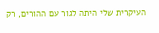העיקרית שלי היתה לגור עם ההורים, רק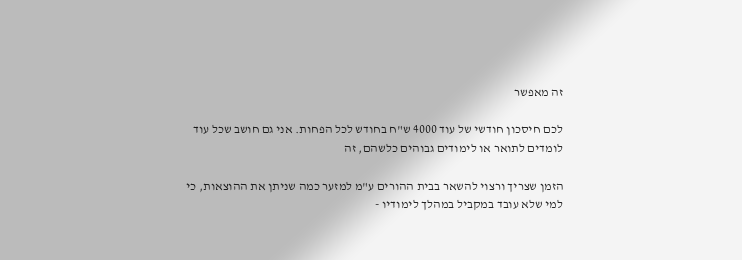זה מאפשר

לכם חיסכון חודשי של עוד 4000 ש"ח בחודש לכל הפחות. אני גם חושב שכל עוד לומדים לתואר או לימודים גבוהים כלשהם, זה

הזמן שצריך ורצוי להשאר בבית ההורים ע"מ למזער כמה שניתן את ההוצאות, כי למי שלא עובד במקביל במהלך לימודיו -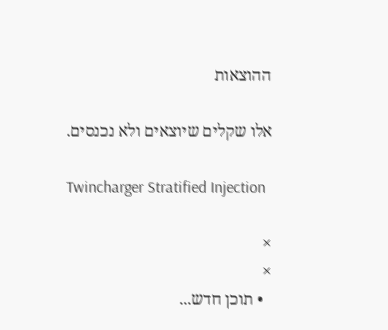ההוצאות

אלו שקלים שיוצאים ולא נכנסים.

Twincharger Stratified Injection

×
×
  • תוכן חדש...